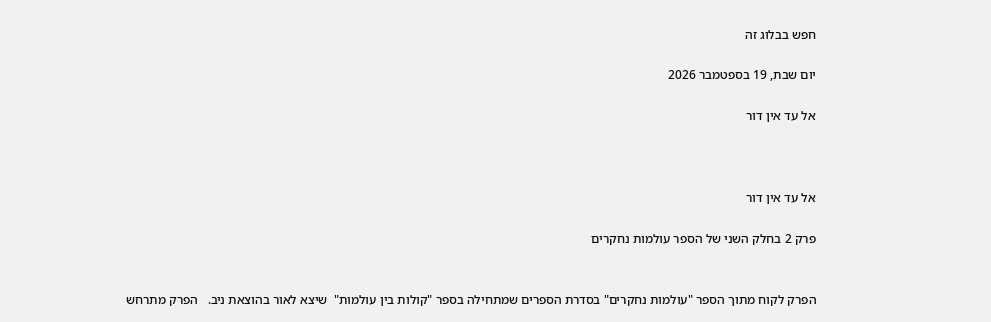חפש בבלוג זה

יום שבת, 19 בספטמבר 2026

אל עד אין דור



אל עד אין דור

פרק 2 בחלק השני של הספר עולמות נחקרים


הפרק לקוח מתוך הספר "עולמות נחקרים" בסדרת הספרים שמתחילה בספר "קולות בין עולמות"  שיצא לאור בהוצאת ניב.   הפרק מתרחש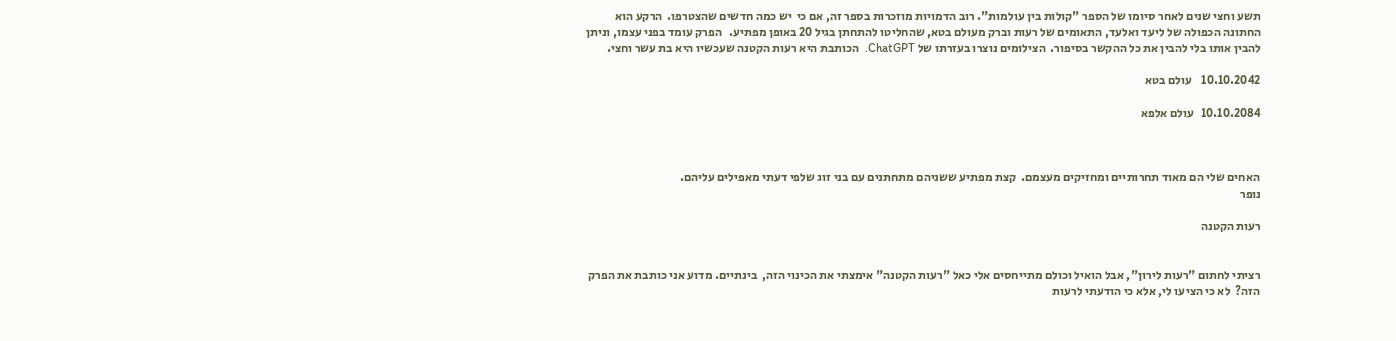תשע וחצי שנים לאחר סיומו של הספר "קולות בין עולמות". רוב הדמויות מוזכרות בספר זה, אם כי  יש כמה חדשים שהצטרפו.  הרקע הוא החתונה הכפולה של ליעד ואלעד, התאומים של רעות וברק מעולם בטא, שהחליטו להתחתן בגיל 20 באופן מפתיע.   הפרק עומד בפני עצמו, וניתן להבין אותו בלי להבין את כל ההקשר בסיפור.  הצילומים נוצרו בעזרתו של ChatGPT.  הכותבת היא רעות הקטנה שעכשיו היא בת עשר וחצי.

10.10.2042    עולם בטא

10.10.2084   עולם אלפא



האחים שלי הם מאוד תחרותיים ומחזיקים מעצמם.  קצת מפתיע ששניהם מתחתנים עם בני זוג שלפי דעתי מאפילים עליהם.                                                       נופר

רעות הקטנה


רציתי לחתום "רעות לירון", אבל הואיל וכולם מתייחסים אלי כאל "רעות הקטנה" אימצתי את הכינוי הזה,  בינתיים. מדוע אני כותבת את הפרק הזה?  לא כי הציעו לי, אלא כי הודעתי לרעות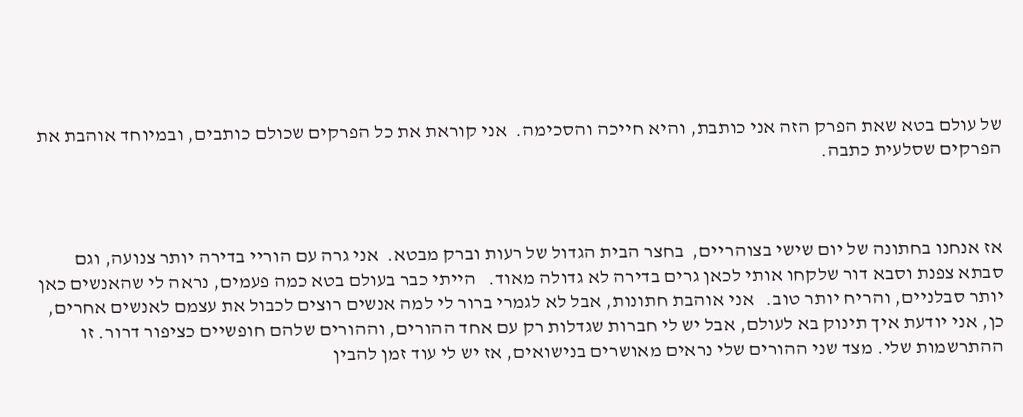של עולם בטא שאת הפרק הזה אני כותבת, והיא חייכה והסכימה.  אני קוראת את כל הפרקים שכולם כותבים, ובמיוחד אוהבת את הפרקים שסלעית כתבה.



אז אנחנו בחתונה של יום שישי בצוהריים,  בחצר הבית הגדול של רעות וברק מבטא.  אני גרה עם הוריי בדירה יותר צנועה, וגם סבתא צפנת וסבא דור שלקחו אותי לכאן גרים בדירה לא גדולה מאוד.   הייתי כבר בעולם בטא כמה פעמים, נראה לי שהאנשים כאן יותר סבלניים, והריח יותר טוב.   אני אוהבת חתונות, אבל לא לגמרי ברור לי למה אנשים רוצים לכבול את עצמם לאנשים אחרים, כן, אני יודעת איך תינוק בא לעולם, אבל יש לי חברות שגדלות רק עם אחד ההורים, וההורים שלהם חופשיים כציפור דרור. זו ההתרשמות שלי. מצד שני ההורים שלי נראים מאושרים בנישואים, אז יש לי עוד זמן להבין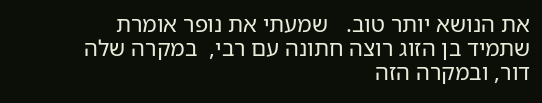את הנושא יותר טוב.   שמעתי את נופר אומרת שתמיד בן הזוג רוצה חתונה עם רבי,  במקרה שלה דור, ובמקרה הזה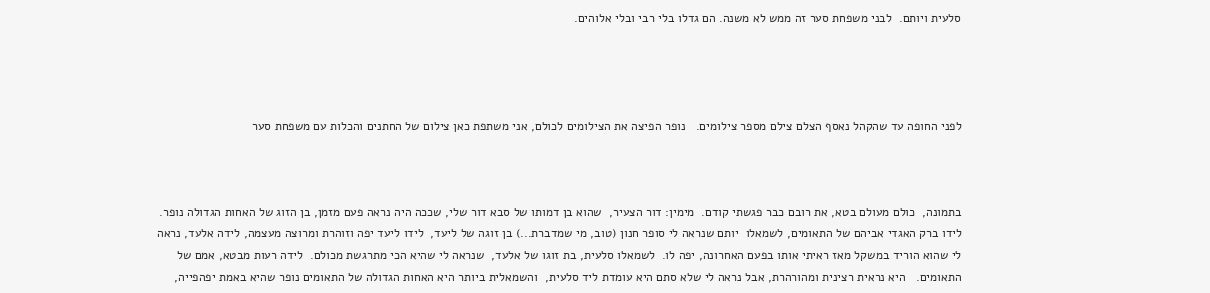סלעית ויותם.  לבני משפחת סער זה ממש לא משנה. הם גדלו בלי רבי ובלי אלוהים.




לפני החופה עד שהקהל נאסף הצלם צילם מספר צילומים.   נופר הפיצה את הצילומים לכולם, אני משתפת כאן צילום של החתנים והכלות עם משפחת סער



בתמונה,  כולם מעולם בטא, את רובם כבר פגשתי קודם.  מימין: דור הצעיר,  שהוא בן דמותו של סבא דור שלי, שככה היה נראה פעם מזמן, בן הזוג של האחות הגדולה נופר.  לידו ברק האגדי אביהם של התאומים, לשמאלו  יותם שנראה לי סופר חנון (טוב, מי שמדברת...) בן זוגה של ליעד,  לידו ליעד יפה וזוהרת ומרוצה מעצמה, לידה אלעד, נראה לי שהוא הוריד במשקל מאז ראיתי אותו בפעם האחרונה, יפה לו.  לשמאלו סלעית, בת זוגו של אלעד,  שנראה לי שהיא הכי מתרגשת מכולם.  לידה רעות מבטא, אמם של התאומים.   היא נראית רצינית ומהורהרת, אבל נראה לי שלא סתם היא עומדת ליד סלעית,  והשמאלית ביותר היא האחות הגדולה של התאומים נופר שהיא באמת יפהפייה,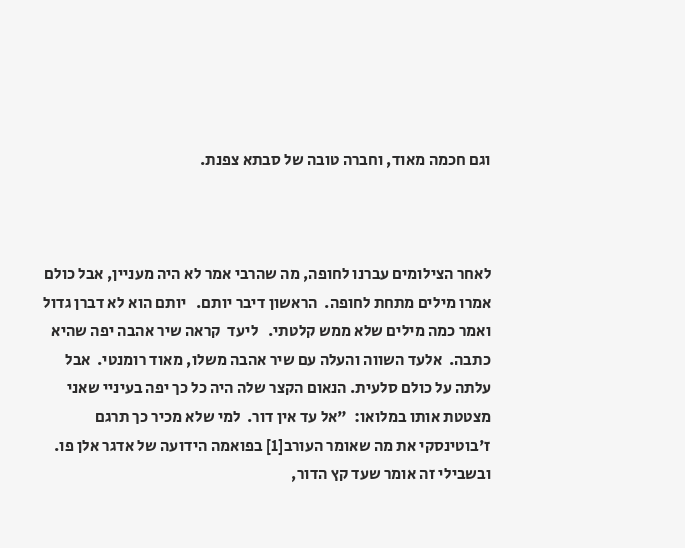וגם חכמה מאוד, וחברה טובה של סבתא צפנת.



לאחר הצילומים עברנו לחופה, מה שהרבי אמר לא היה מעניין, אבל כולם אמרו מילים מתחת לחופה.  הראשון דיבר יותם.   יותם הוא לא דברן גדול ואמר כמה מילים שלא ממש קלטתי.   ליעד  קראה שיר אהבה יפה שהיא כתבה.  אלעד השווה והעלה עם שיר אהבה משלו, מאוד רומנטי.  אבל עלתה על כולם סלעית. הנאום הקצר שלה היה כל כך יפה בעיניי שאני מצטטת אותו במלואו:  "אל עד אין דור.  למי שלא מכיר כך תרגם ז'בוטינסקי את מה שאומר העורב[1] בפואמה הידועה של אדגר אלן פו. ובשבילי זה אומר שעד קץ הדור,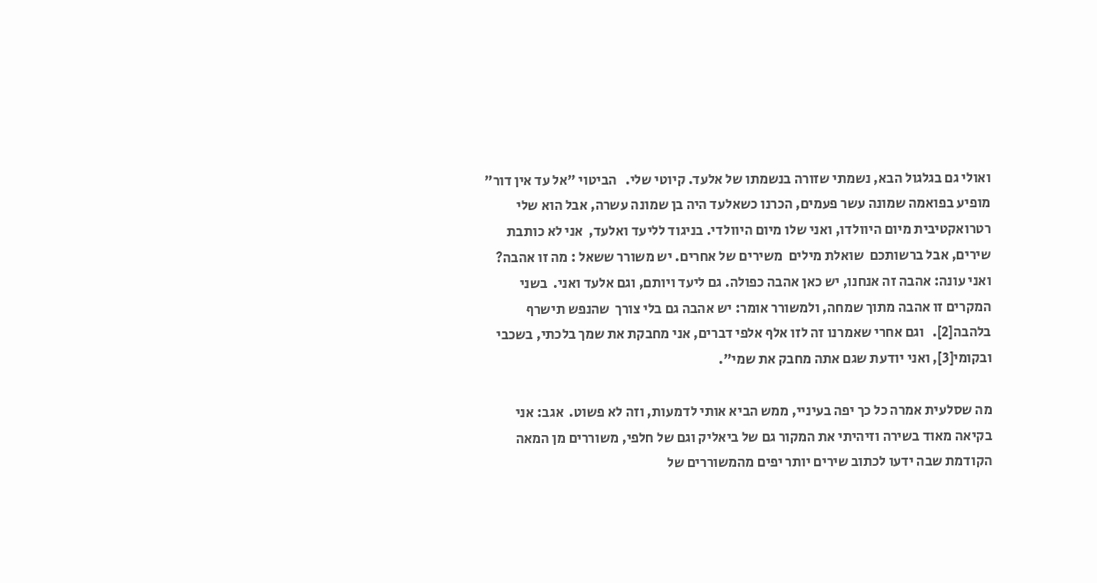ואולי גם בגלגול הבא, נשמתי שזורה בנשמתו של אלעד. קיוטי שלי.   הביטוי "אל עד אין דור" מופיע בפואמה שמונה עשר פעמים, הכרנו כשאלעד היה בן שמונה עשרה, אבל הוא שלי רטרואקטיבית מיום היוולדו, ואני שלו מיום היוולדי. בניגוד לליעד ואלעד,  אני לא כותבת שירים, אבל ברשותכם  שואלת מילים  משירים של אחרים. יש משורר ששאל : מה זו אהבה?   ואני עונה: אהבה זה אנחנו, יש כאן אהבה כפולה. גם ליעד ויותם, וגם אלעד ואני.  בשני המקרים זו אהבה מתוך שמחה, ולמשורר אומר: יש אהבה גם בלי צורך  שהנפש תישרף בלהבה[2].   וגם אחרי שאמרנו זה לזו אלף אלפי דברים, אני מחבקת את שמך בלכתי, בשכבי ובקומי[3], ואני יודעת שגם אתה מחבק את שמי".

מה שסלעית אמרה כל כך יפה בעיניי, ממש הביא אותי לדמעות, וזה לא פשוט.  אגב: אני בקיאה מאוד בשירה וזיהיתי את המקור גם של ביאליק וגם של חלפי, משוררים מן המאה הקודמת שבה ידעו לכתוב שירים יותר יפים מהמשוררים של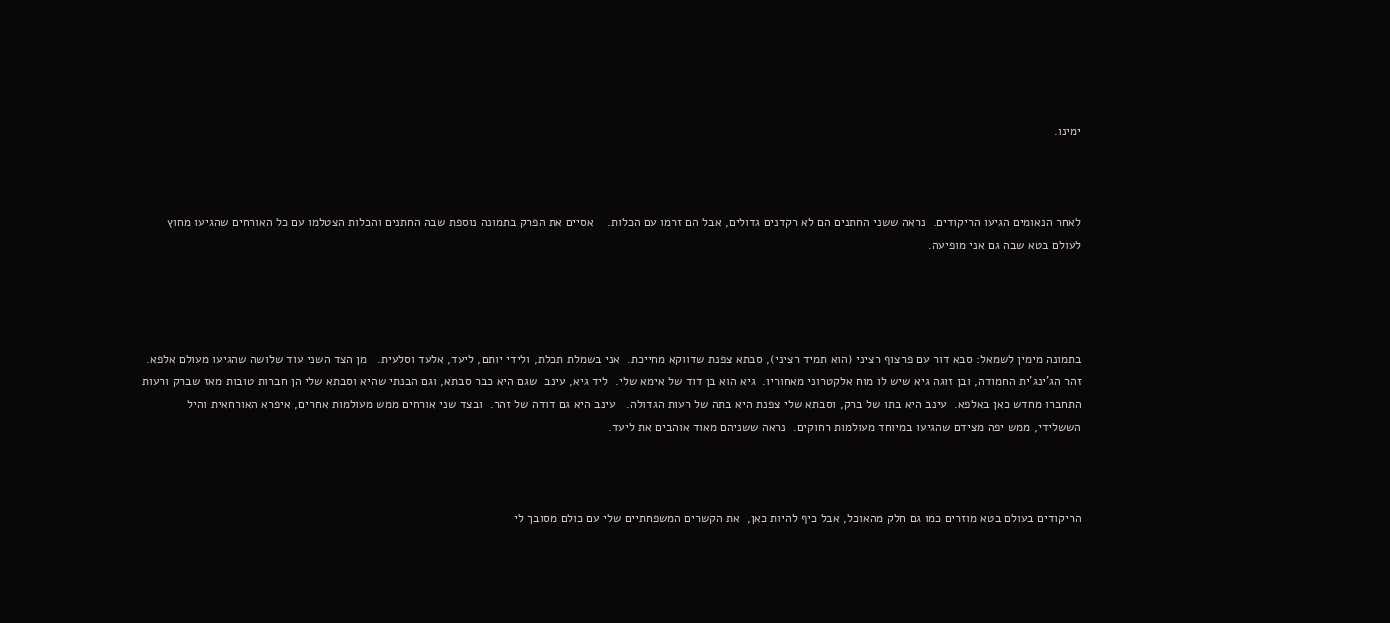ימינו.



לאחר הנאומים הגיעו הריקודים.  נראה ששני החתנים הם לא רקדנים גדולים, אבל הם זרמו עם הכלות.    אסיים את הפרק בתמונה נוספת שבה החתנים והכלות הצטלמו עם כל האורחים שהגיעו מחוץ לעולם בטא שבה גם אני מופיעה.




בתמונה מימין לשמאל: סבא דור עם פרצוף רציני (הוא תמיד רציני), סבתא צפנת שדווקא מחייכת.  אני בשמלת תכלת, ולידי יותם, ליעד, אלעד וסלעית.   מן הצד השני עוד שלושה שהגיעו מעולם אלפא.   זהר הג'ינג'ית החמודה, ובן זוגה גיא שיש לו מוח אלקטרוני מאחוריו.  גיא הוא בן דוד של אימא שלי.  ליד גיא, עינב  שגם היא כבר סבתא, וגם הבנתי שהיא וסבתא שלי הן חברות טובות מאז שברק ורעות התחברו מחדש כאן באלפא.  עינב היא בתו של ברק, וסבתא שלי צפנת היא בתה של רעות הגדולה.   עינב היא גם דודה של זהר.  ובצד שני אורחים ממש מעולמות אחרים, איפרא האורחאית והיל הששלידי, ממש יפה מצידם שהגיעו במיוחד מעולמות רחוקים.  נראה ששניהם מאוד אוהבים את ליעד.



הריקודים בעולם בטא מוזרים כמו גם חלק מהאוכל, אבל כיף להיות כאן,  את הקשרים המשפחתיים שלי עם כולם מסובך לי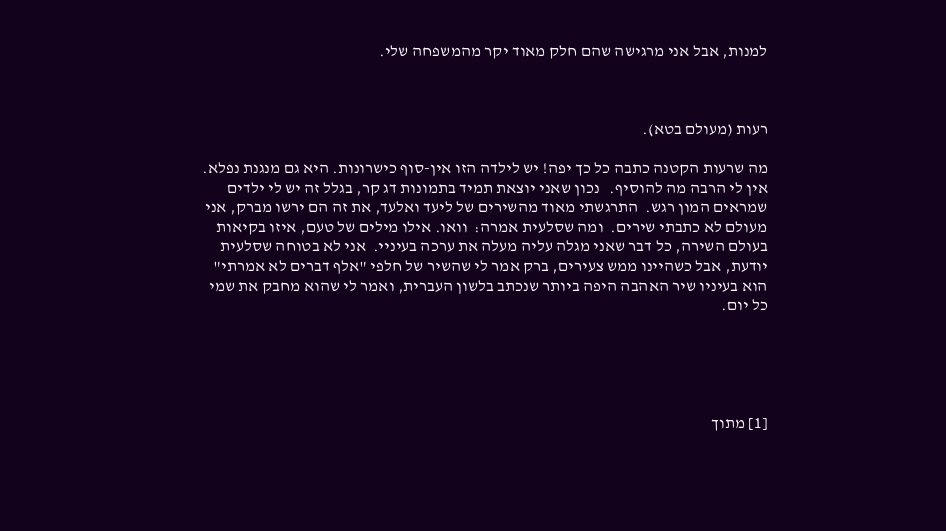למנות, אבל אני מרגישה שהם חלק מאוד יקר מהמשפחה שלי.



רעות (מעולם בטא).

מה שרעות הקטנה כתבה כל כך יפה! יש לילדה הזו אין-סוף כישרונות. היא גם מנגנת נפלא.  אין לי הרבה מה להוסיף.   נכון שאני יוצאת תמיד בתמונות דג קר, בגלל זה יש לי ילדים שמראים המון רגש.  התרגשתי מאוד מהשירים של ליעד ואלעד, את זה הם ירשו מברק, אני מעולם לא כתבתי שירים.  ומה שסלעית אמרה:  וואו. אילו מילים של טעם, איזו בקיאות בעולם השירה, כל דבר שאני מגלה עליה מעלה את ערכה בעיניי.  אני לא בטוחה שסלעית יודעת, אבל כשהיינו ממש צעירים, ברק אמר לי שהשיר של חלפי "אלף דברים לא אמרתי" הוא בעיניו שיר האהבה היפה ביותר שנכתב בלשון העברית, ואמר לי שהוא מחבק את שמי כל יום.





[1] מתוך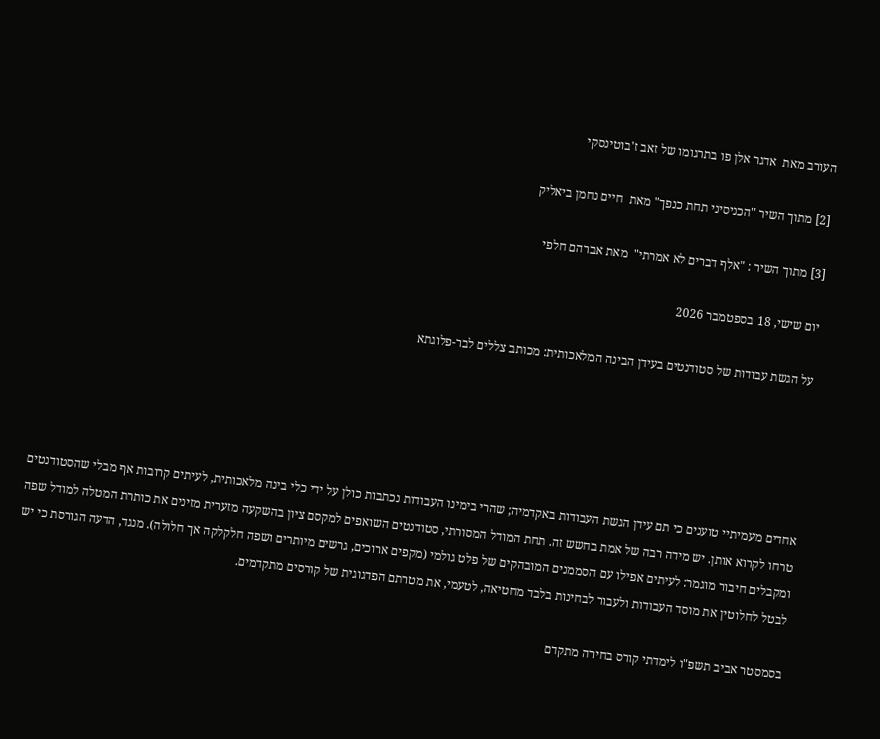העורב מאת  אדגר אלן פו בתרגומו של זאב ז'בוטינסקי

[2] מתוך השיר "הכניסיני תחת כנפך" מאת  חיים נחמן ביאליק

[3] מתוך השיר : "אלף דברים לא אמרתי"  מאת אברהם חלפי

יום שישי, 18 בספטמבר 2026

על הגשת עבודות של סטודנטים בעידן הבינה המלאכותית: מכותב צללים לבר-פלוגתא





אחדים מעמיתיי טוענים כי תם עידן הגשת העבודות באקדמיה; שהרי בימינו העבודות נכתבות כולן על ידי כלי בינה מלאכותית, לעיתים קרובות אף מבלי שהסטודנטים טרחו לקרוא אותן. יש מידה רבה של אמת בחשש זה. תחת המודל המסורתי, סטודנטים השואפים למקסם ציון בהשקעה מזערית מזינים את כותרת המטלה למודל שפה ומקבלים חיבור מוגמר: לעיתים אפילו עם הסממנים המובהקים של פלט גולמי (מקפים ארוכים, גרשים מיותרים ושפה חלקלקה אך חלולה). מנגד, הדעה הגורסת כי יש לבטל לחלוטין את מוסד העבודות ולעבור לבחינות בלבד מחטיאה, לטעמי, את מטרתם הפדגוגית של קורסים מתקדמים.

בסמסטר אביב תשפ"ו לימדתי קורס בחירה מתקדם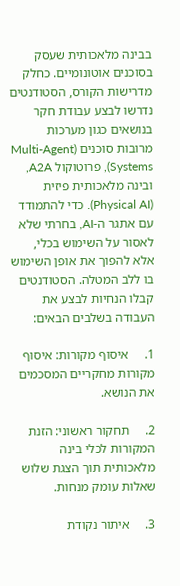בבינה מלאכותית שעסק בסוכנים אוטונומיים. כחלק מדרישות הקורס, הסטודנטים נדרשו לבצע עבודת חקר בנושאים כגון מערכות מרובות סוכנים (Multi-Agent Systems), פרוטוקול A2A, ובינה מלאכותית פיזית (Physical AI). כדי להתמודד עם אתגר ה-AI, בחרתי שלא לאסור על השימוש בכלי, אלא להפוך את אופן השימוש בו ללב המטלה. הסטודנטים קבלו הנחיות לבצע את העבודה בשלבים הבאים:

1.     איסוף מקורות: איסוף מקורות מחקריים המסכמים את הנושא.

2.     תחקור ראשוני: הזנת המקורות לכלי בינה מלאכותית תוך הצגת שלוש שאלות עומק מנחות.

3.     איתור נקודת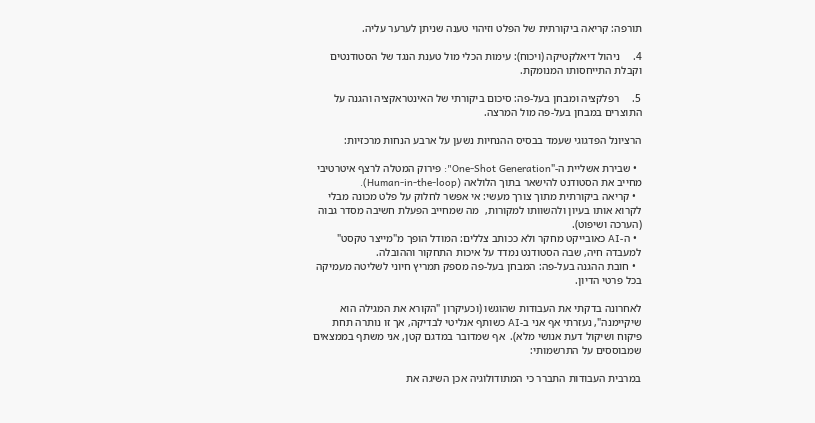תורפה: קריאה ביקורתית של הפלט וזיהוי טענה שניתן לערער עליה.

4.     ניהול דיאלקטיקה (ויכוח): עימות הכלי מול טענת הנגד של הסטודנטים וקבלת התייחסותו המנומקת.

5.     רפלקציה ומבחן בעל-פה: סיכום ביקורתי של האינטראקציה והגנה על התוצרים במבחן בעל-פה מול המרצה.

הרציונל הפדגוגי שעמד בבסיס ההנחיות נשען על ארבע הנחות מרכזיות:

  • שבירת אשליית ה-"One-Shot Generation": פירוק המטלה לרצף איטרטיבי מחייב את הסטודנט להישאר בתוך הלולאה (Human-in-the-loop).
  • קריאה ביקורתית מתוך צורך מעשי: אי אפשר לחלוק על פלט מכונה מבלי לקרוא אותו בעיון ולהשוותו למקורות,  מה שמחייב הפעלת חשיבה מסדר גבוה (הערכה ושיפוט).
  • ה-AI כאובייקט מחקר ולא ככותב צללים: המודל הופך מ"מייצר טקסט" למעבדה חיה, שבה הסטודנט נמדד על איכות התחקור וההובלה.
  • חובת ההגנה בעל-פה: המבחן בעל-פה מספק תמריץ חיוני לשליטה מעמיקה בכל פרטי הדיון.

לאחרונה בדקתי את העבודות שהוגשו (וכעיקרון "הקורא את המגילה הוא שיקיימנה", נעזרתי אף אני ב-AI כשותף אנליטי לבדיקה, אך זו נותרה תחת פיקוח ושיקול דעת אנושי מלא).  אף שמדובר במדגם קטן, אני משתף בממצאים שמבוססים על התרשמותי:

במרבית העבודות התברר כי המתודולוגיה אכן השיגה את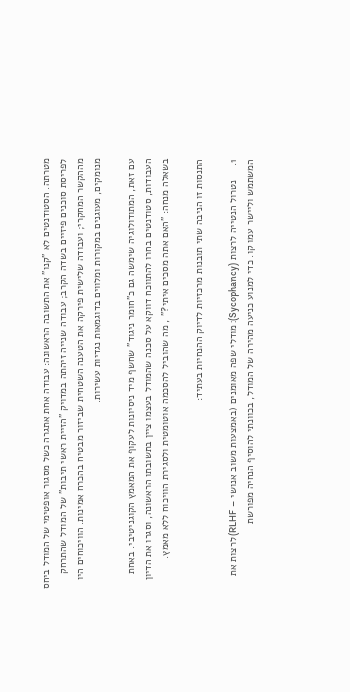מטרתה. הסטודנטים לא "קנו" את התשובה הראשונה: עבודה אחת אתגרה כשל מסגור אופטימי של המודל ביחס לפריסת סוכנים פיזיים בשדה הקרב; עבודה שנייה זיהתה במדויק "הזיית ראשי תיבות" של המודל שהתרחק מההקשר המחקרי; ועבודה שלישית פירקה את הטענה השטחית שביזור מבטיח בהכרח אמינות. הוויכוחים היו מנומקים, מעוגנים במקורות ומלווים בדוגמאות נגדיות עשירות.

עם זאת, המתודולוגיה שימשה גם כ"חומר ניגוד" שחשף מיד ניסיונות לעקוף את המאמץ הקוגניטיבי. באחת העבודות, סטודנטים בחרו להתווכח דווקא על סכנה שהמודל בעצמו ציין בתשובתו הראשונה, וסגרו את הדיון בשאלה מנחה: "האם אתה מסכים איתי?" , מה שהוביל להסכמה אוטומטית ולסגירת הוויכוח ללא מאמץ.

התנסות זו הניבה שתי תובנות מרכזיות לדיוק ההנחיות בעתיד:

1.     נטרול הנטייה לרצות (Sycophancy): מודלי שפה מאומנים (באמצעות משוב אנושי – RLHF) לרצות את המשתמש וליישר עמו קו. כדי למנוע כניעה מהירה של המודל, בכוונתי להוסיף הנחיה מפורשת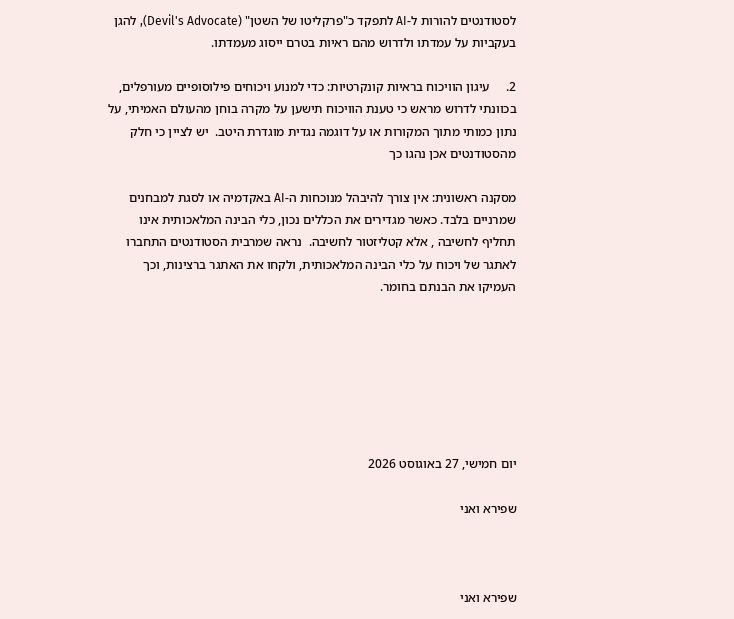לסטודנטים להורות ל-AI לתפקד כ"פרקליטו של השטן" (Devil's Advocate), להגן בעקביות על עמדתו ולדרוש מהם ראיות בטרם ייסוג מעמדתו.

2.     עיגון הוויכוח בראיות קונקרטיות: כדי למנוע ויכוחים פילוסופיים מעורפלים, בכוונתי לדרוש מראש כי טענת הוויכוח תישען על מקרה בוחן מהעולם האמיתי, על נתון כמותי מתוך המקורות או על דוגמה נגדית מוגדרת היטב.  יש לציין כי חלק מהסטודנטים אכן נהגו כך

מסקנה ראשונית: אין צורך להיבהל מנוכחות ה-AI באקדמיה או לסגת למבחנים שמרניים בלבד. כאשר מגדירים את הכללים נכון, כלי הבינה המלאכותית אינו תחליף לחשיבה , אלא קטליזטור לחשיבה.  נראה שמרבית הסטודנטים התחברו לאתגר של ויכוח על כלי הבינה המלאכותית, ולקחו את האתגר ברצינות, וכך העמיקו את הבנתם בחומר.







יום חמישי, 27 באוגוסט 2026

שפירא ואני



שפירא ואני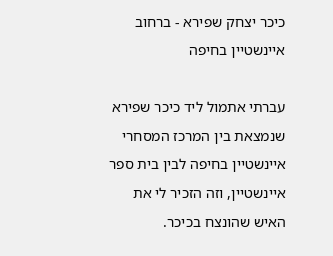כיכר יצחק שפירא - ברחוב איינשטיין בחיפה

עברתי אתמול ליד כיכר שפירא שנמצאת בין המרכז המסחרי איינשטיין בחיפה לבין בית ספר איינשטיין, וזה הזכיר לי את האיש שהונצח בכיכר.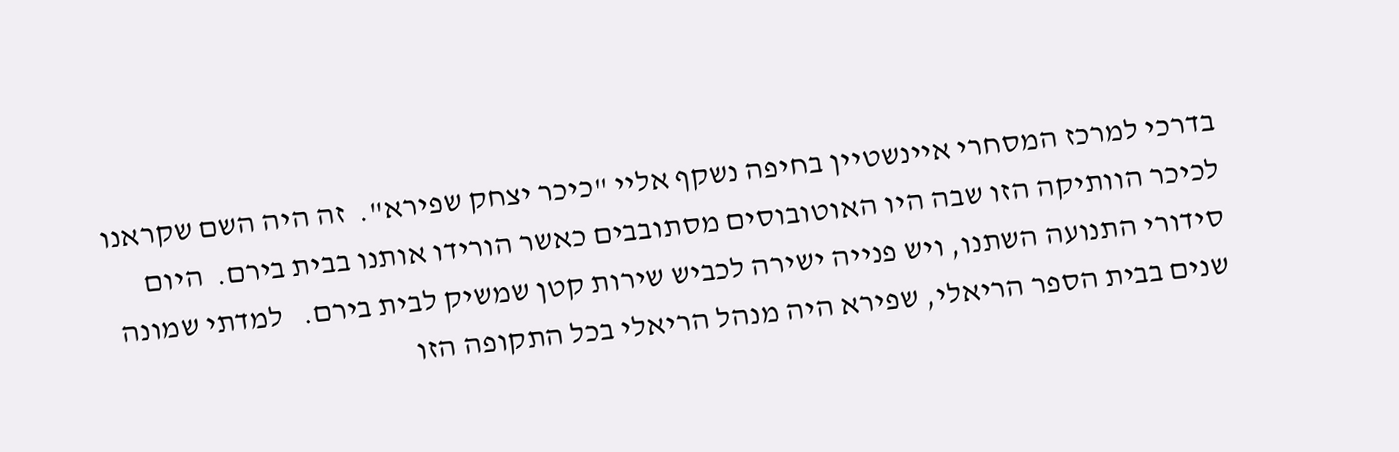בדרכי למרכז המסחרי איינשטיין בחיפה נשקף אליי "כיכר יצחק שפירא".  זה היה השם שקראנו לכיכר הוותיקה הזו שבה היו האוטובוסים מסתובבים כאשר הורידו אותנו בבית בירם.  היום סידורי התנועה השתנו, ויש פנייה ישירה לכביש שירות קטן שמשיק לבית בירם.   למדתי שמונה שנים בבית הספר הריאלי, שפירא היה מנהל הריאלי בכל התקופה הזו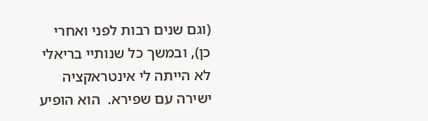(וגם שנים רבות לפני ואחרי כן), ובמשך כל שנותיי בריאלי לא הייתה לי אינטראקציה ישירה עם שפירא.  הוא הופיע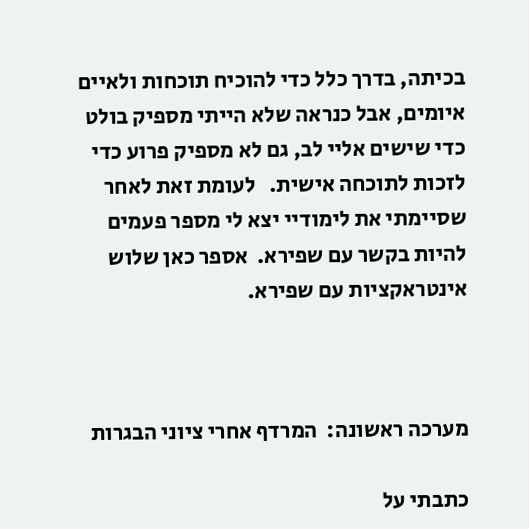בכיתה, בדרך כלל כדי להוכיח תוכחות ולאיים איומים, אבל כנראה שלא הייתי מספיק בולט כדי שישים אליי לב, גם לא מספיק פרוע כדי לזכות לתוכחה אישית.   לעומת זאת לאחר שסיימתי את לימודיי יצא לי מספר פעמים להיות בקשר עם שפירא.  אספר כאן שלוש אינטראקציות עם שפירא.



מערכה ראשונה:  המרדף אחרי ציוני הבגרות

כתבתי על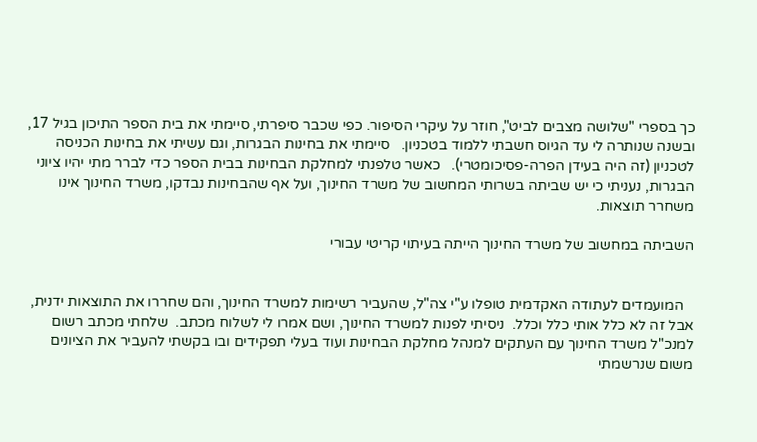כך בספרי "שלושה מצבים לביט", חוזר על עיקרי הסיפור. כפי שכבר סיפרתי, סיימתי את בית הספר התיכון בגיל 17, ובשנה שנותרה לי עד הגיוס חשבתי ללמוד בטכניון.   סיימתי את בחינות הבגרות, וגם עשיתי את בחינות הכניסה לטכניון (זה היה בעידן הפרה-פסיכומטרי).   כאשר טלפנתי למחלקת הבחינות בבית הספר כדי לברר מתי יהיו ציוני הבגרות, נעניתי כי יש שביתה בשרותי המחשוב של משרד החינוך, ועל אף שהבחינות נבדקו, משרד החינוך אינו משחרר תוצאות.

השביתה במחשוב של משרד החינוך הייתה בעיתוי קריטי עבורי


   המועמדים לעתודה האקדמית טופלו ע"י צה"ל, שהעביר רשימות למשרד החינוך, והם שחררו את התוצאות ידנית,  אבל זה לא כלל אותי כלל וכלל.  ניסיתי לפנות למשרד החינוך, ושם אמרו לי לשלוח מכתב.  שלחתי מכתב רשום למנכ"ל משרד החינוך עם העתקים למנהל מחלקת הבחינות ועוד בעלי תפקידים ובו בקשתי להעביר את הציונים משום שנרשמתי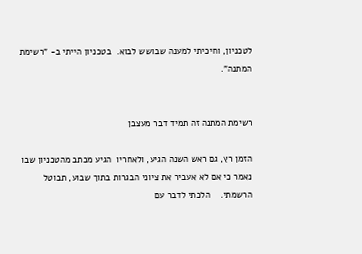לטכניון, וחיכיתי למענה שבושש לבוא.  בטכניון הייתי ב- "רשימת המתנה".


רשימת המתנה זה תמיד דבר מעצבן

הזמן רץ, גם ראש השנה הגיע, ולאחריו  הגיע מכתב מהטכניון שבו נאמר כי אם לא אעביר את ציוני הבגרות בתוך שבוע, תבוטל הרשמתי.    הלכתי לדבר עם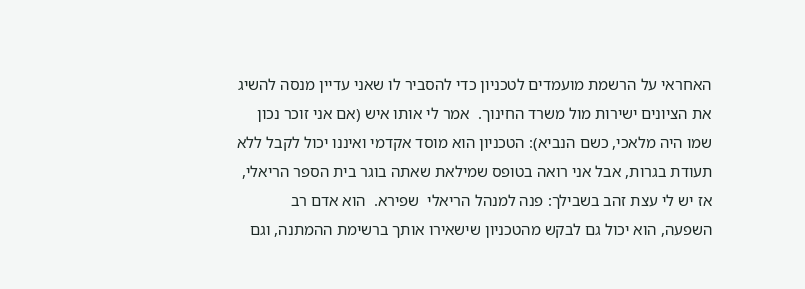האחראי על הרשמת מועמדים לטכניון כדי להסביר לו שאני עדיין מנסה להשיג את הציונים ישירות מול משרד החינוך.  אמר לי אותו איש (אם אני זוכר נכון שמו היה מלאכי, כשם הנביא): הטכניון הוא מוסד אקדמי ואיננו יכול לקבל ללא תעודת בגרות, אבל אני רואה בטופס שמילאת שאתה בוגר בית הספר הריאלי, אז יש לי עצת זהב בשבילך: פנה למנהל הריאלי  שפירא.  הוא אדם רב השפעה, הוא יכול גם לבקש מהטכניון שישאירו אותך ברשימת ההמתנה, וגם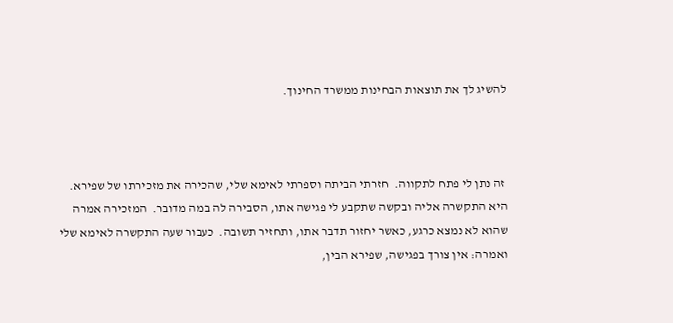להשיג לך את תוצאות הבחינות ממשרד החינוך.



 זה נתן לי פתח לתקווה.  חזרתי הביתה וספרתי לאימא שלי, שהכירה את מזכירתו של שפירא.  היא התקשרה אליה ובקשה שתקבע לי פגישה אתו, הסבירה לה במה מדובר.  המזכירה אמרה שהוא לא נמצא כרגע, כאשר יחזור תדבר אתו, ותחזיר תשובה.  כעבור שעה התקשרה לאימא שלי  ואמרה: אין צורך בפגישה, שפירא הבין,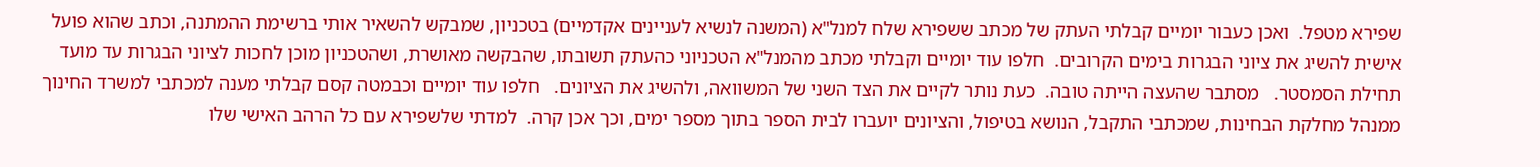שפירא מטפל.  ואכן כעבור יומיים קבלתי העתק של מכתב ששפירא שלח למנל"א (המשנה לנשיא לעניינים אקדמיים) בטכניון, שמבקש להשאיר אותי ברשימת ההמתנה, וכתב שהוא פועל אישית להשיג את ציוני הבגרות בימים הקרובים.  חלפו עוד יומיים וקבלתי מכתב מהמנל"א הטכניוני כהעתק תשובתו, שהבקשה מאושרת, ושהטכניון מוכן לחכות לציוני הבגרות עד מועד תחילת הסמסטר.   מסתבר שהעצה הייתה טובה.  כעת נותר לקיים את הצד השני של המשוואה, ולהשיג את הציונים.   חלפו עוד יומיים וכבמטה קסם קבלתי מענה למכתבי למשרד החינוך ממנהל מחלקת הבחינות, שמכתבי התקבל, הנושא בטיפול, והציונים יועברו לבית הספר בתוך מספר ימים, וכך אכן קרה.  למדתי שלשפירא עם כל הרהב האישי שלו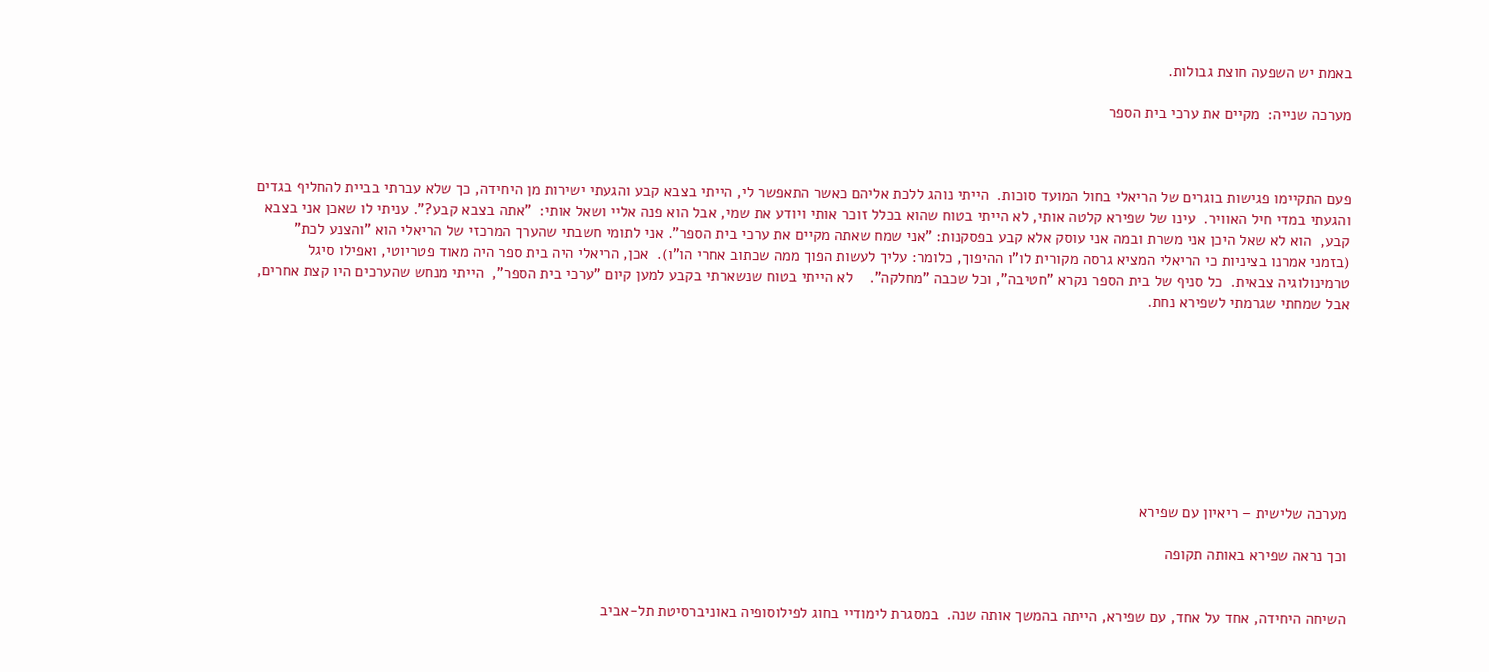באמת יש השפעה חוצת גבולות.

מערכה שנייה:  מקיים את ערכי בית הספר



פעם התקיימו פגישות בוגרים של הריאלי בחול המועד סוכות.  הייתי נוהג ללכת אליהם כאשר התאפשר לי, הייתי בצבא קבע והגעתי ישירות מן היחידה, כך שלא עברתי בביית להחליף בגדים והגעתי במדי חיל האוויר.  עינו של שפירא קלטה אותי, לא הייתי בטוח שהוא בכלל זוכר אותי ויודע את שמי, אבל הוא פנה אליי ושאל אותי:  "אתה בצבא קבע?". עניתי לו שאכן אני בצבא קבע,  הוא לא שאל היכן אני משרת ובמה אני עוסק אלא קבע בפסקנות: "אני שמח שאתה מקיים את ערכי בית הספר". אני לתומי חשבתי שהערך המרכזי של הריאלי הוא "והצנע לכת" (בזמני אמרנו בציניות כי הריאלי המציא גרסה מקורית לו"ו ההיפוך, כלומר: עליך לעשות הפוך ממה שכתוב אחרי הו"ו).  אכן, הריאלי היה בית ספר היה מאוד פטריוטי, ואפילו סיגל טרמינולוגיה צבאית.  כל סניף של בית הספר נקרא "חטיבה", וכל שכבה "מחלקה".    לא הייתי בטוח שנשארתי בקבע למען קיום "ערכי בית הספר",  הייתי מנחש שהערכים היו קצת אחרים, אבל שמחתי שגרמתי לשפירא נחת.









מערכה שלישית – ריאיון עם שפירא

וכך נראה שפירא באותה תקופה


השיחה היחידה, אחד על אחד, עם שפירא, הייתה בהמשך אותה שנה.  במסגרת לימודיי בחוג לפילוסופיה באוניברסיטת תל-אביב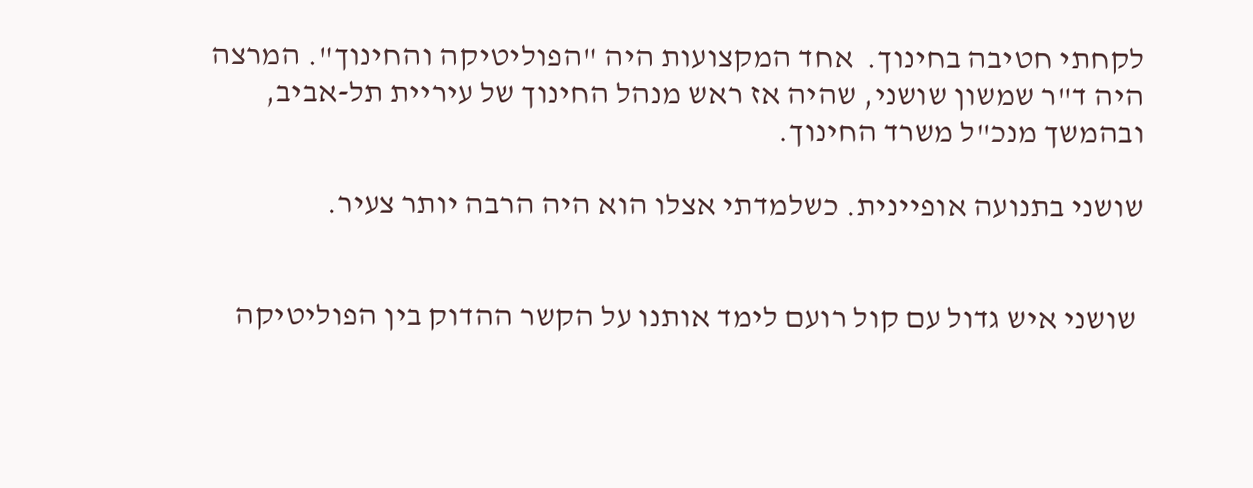לקחתי חטיבה בחינוך.  אחד המקצועות היה "הפוליטיקה והחינוך". המרצה היה ד"ר שמשון שושני, שהיה אז ראש מנהל החינוך של עיריית תל-אביב, ובהמשך מנכ"ל משרד החינוך.

שושני בתנועה אופיינית. כשלמדתי אצלו הוא היה הרבה יותר צעיר.


 שושני איש גדול עם קול רועם לימד אותנו על הקשר ההדוק בין הפוליטיקה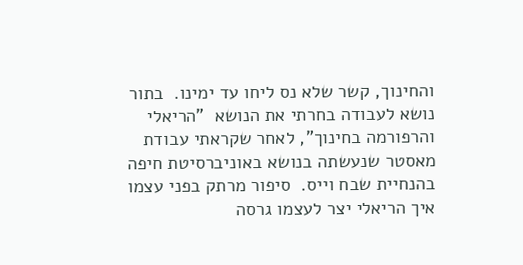והחינוך, קשר שלא נס ליחו עד ימינו.  בתור נושא לעבודה בחרתי את הנושא  "הריאלי והרפורמה בחינוך", לאחר שקראתי עבודת מאסטר שנעשתה בנושא באוניברסיטת חיפה בהנחיית שבח וייס.  סיפור מרתק בפני עצמו איך הריאלי יצר לעצמו גרסה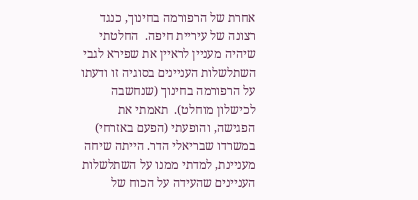אחרת של הרפורמה בחינוך, כנגד רצונה של עיריית חיפה.  החלטתי שיהיה מעניין לראיין את שפירא לגבי השתלשלות העניינים בסוגיה זו ודעתו על הרפורמה בחינוך (שנחשבה לכישלון מוחלט).  תאמתי את הפגישה, והופעתי (הפעם באזרחי) במשרדו שבריאלי הדר. הייתה שיחה מעניינת, למדתי ממנו על השתלשלות העניינים שהעידה על הכוח של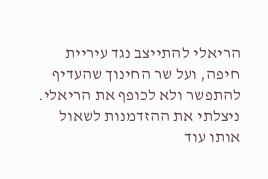הריאלי להתייצב נגד עיריית חיפה, ועל שר החינוך שהעדיף להתפשר ולא לכופף את הריאלי.   ניצלתי את ההזדמנות לשאול אותו עוד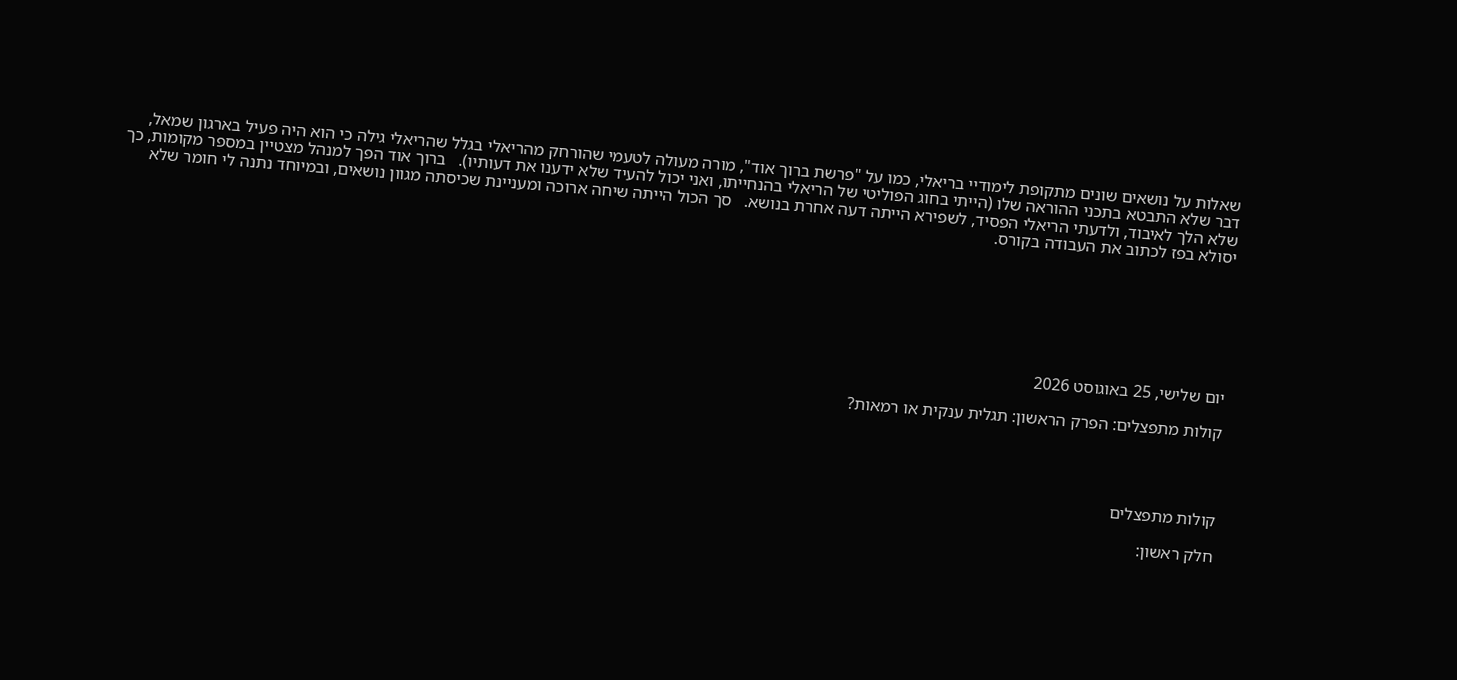שאלות על נושאים שונים מתקופת לימודיי בריאלי, כמו על "פרשת ברוך אוד", מורה מעולה לטעמי שהורחק מהריאלי בגלל שהריאלי גילה כי הוא היה פעיל בארגון שמאל,  דבר שלא התבטא בתכני ההוראה שלו (הייתי בחוג הפוליטי של הריאלי בהנחייתו, ואני יכול להעיד שלא ידענו את דעותיו).   ברוך אוד הפך למנהל מצטיין במספר מקומות, כך שלא הלך לאיבוד, ולדעתי הריאלי הפסיד, לשפירא הייתה דעה אחרת בנושא.   סך הכול הייתה שיחה ארוכה ומעניינת שכיסתה מגוון נושאים, ובמיוחד נתנה לי חומר שלא יסולא בפז לכתוב את העבודה בקורס.







יום שלישי, 25 באוגוסט 2026

קולות מתפצלים: הפרק הראשון: תגלית ענקית או רמאות?




קולות מתפצלים

חלק ראשון: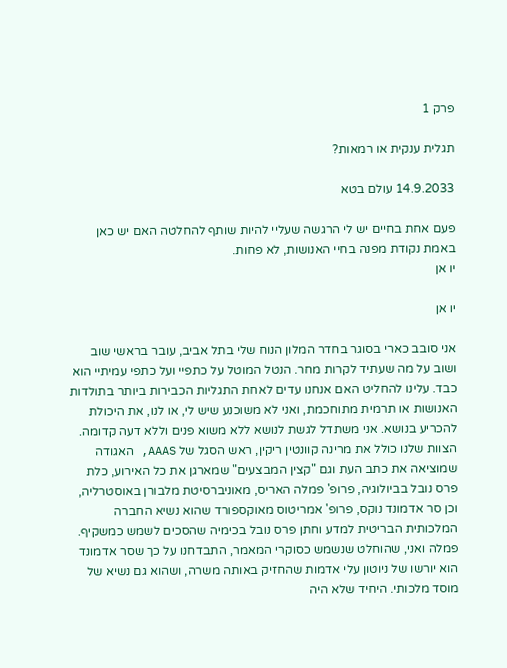פרק 1

תגלית ענקית או רמאות?

14.9.2033 עולם בטא

פעם אחת בחיים יש לי הרגשה שעליי להיות שותף להחלטה האם יש כאן באמת נקודת מפנה בחיי האנושות, לא פחות.                                                          יו אן

יו אן

אני סובב כארי בסוגר בחדר המלון הנוח שלי בתל אביב, עובר בראשי שוב ושוב על מה שעתיד לקרות מחר. הנטל המוטל על כתפיי ועל כתפי עמיתיי הוא כבד. עלינו להחליט האם אנחנו עדים לאחת התגליות הכבירות ביותר בתולדות האנושות או תרמית מתוחכמת, ואני לא משוכנע שיש לי, או לנו, את היכולת להכריע בנושא. אני משתדל לגשת לנושא ללא משוא פנים וללא דעה קדומה. הצוות שלנו כולל את מרינה קוונטין ריקין, ראש הסגל של AAAS, האגודה שמוציאה את כתב העת וגם "קצין המבצעים" שמארגן את כל האירוע, כלת פרס נובל בביולוגיה, פרופ' פמלה האריס, מאוניברסיטת מלבורן באוסטרליה, וכן סר אדמונד נוקס, פרופ' אמריטוס מאוקספורד שהוא נשיא החברה המלכותית הבריטית למדע וחתן פרס נובל בכימיה שהסכים לשמש כמשקיף. פמלה ואני, שהוחלט שנשמש כסוקרי המאמר, התבדחנו על כך שסר אדמונד הוא יורשו של ניוטון עלי אדמות שהחזיק באותה משרה, ושהוא גם נשיא של מוסד מלכותי. היחיד שלא היה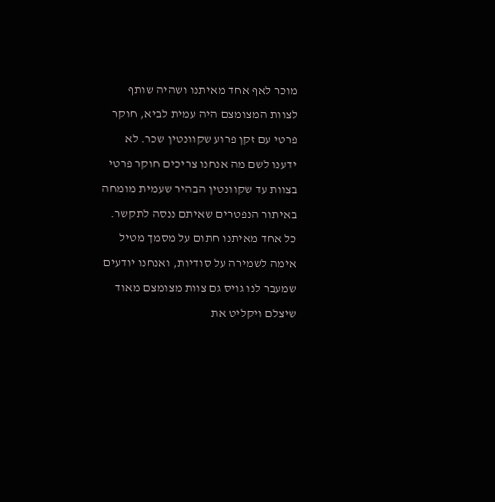מוכר לאף אחד מאיתנו ושהיה שותף לצוות המצומצם היה עמית לביא, חוקר פרטי עם זקן פרוע שקוונטין שכר. לא ידענו לשם מה אנחנו צריכים חוקר פרטי בצוות עד שקוונטין הבהיר שעמית מומחה באיתור הנפטרים שאיתם ננסה לתקשר. כל אחד מאיתנו חתום על מסמך מטיל אימה לשמירה על סודיות, ואנחנו יודעים שמעבר לנו גויס גם צוות מצומצם מאוד שיצלם ויקליט את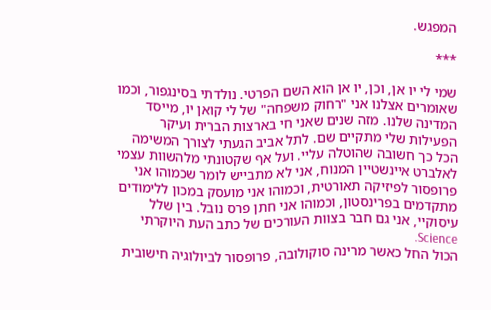המפגש.

***

שמי לי יו אן, וכן, יו אן הוא השם הפרטי. נולדתי בסינגפור, וכמו שאומרים אצלנו אני "רחוק משפחה" של לי קואן יו, מייסד המדינה שלנו. מזה שנים שאני חי בארצות הברית ועיקר הפעילות שלי מתקיים שם. לתל אביב הגעתי לצורך המשימה הכל כך חשובה שהוטלה עליי. ועל אף שקטונתי מלהשוות עצמי לאלברט איינשטיין המנוח, אני לא מתבייש לומר שכמוהו אני פרופסור לפיזיקה תאורטית, וכמוהו אני מועסק במכון ללימודים מתקדמים בפרינסטון, וכמוהו אני חתן פרס נובל. בין שלל עיסוקיי, אני גם חבר בצוות העורכים של כתב העת היוקרתי Science.
הכול החל כאשר מרינה סוקולובה, פרופסור לביולוגיה חישובית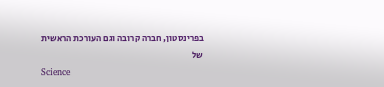בפרינסטון, חברה קרובה וגם העורכת הראשית של
Science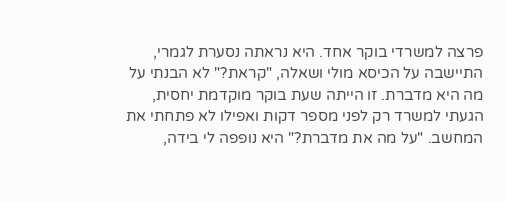פרצה למשרדי בוקר אחד. היא נראתה נסערת לגמרי, התיישבה על הכיסא מולי ושאלה, "קראת?" לא הבנתי על מה היא מדברת. זו הייתה שעת בוקר מוקדמת יחסית, הגעתי למשרד רק לפני מספר דקות ואפילו לא פתחתי את המחשב. "על מה את מדברת?" היא נופפה לי בידה,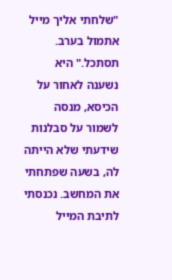"שלחתי אליך מייל אתמול בערב. תסתכל." היא נשענה לאחור על הכיסא, מנסה לשמור על סבלנות שידעתי שלא הייתה לה, בשעה שפתחתי את המחשב. נכנסתי לתיבת המייל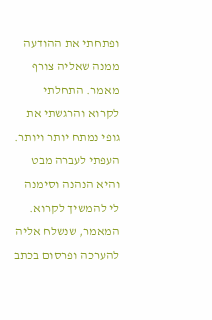ופתחתי את ההודעה ממנה שאליה צורף מאמר. התחלתי לקרוא והרגשתי את גופי נמתח יותר ויותר. העפתי לעברה מבט והיא הנהנה וסימנה לי להמשיך לקרוא. המאמר, שנשלח אליה להערכה ופרסום בכתב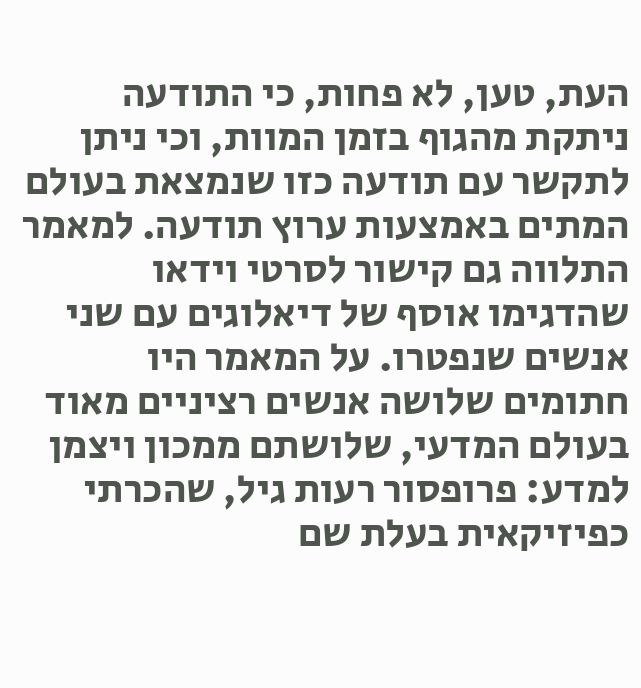העת, טען, לא פחות, כי התודעה ניתקת מהגוף בזמן המוות, וכי ניתן לתקשר עם תודעה כזו שנמצאת בעולם המתים באמצעות ערוץ תודעה. למאמר התלווה גם קישור לסרטי וידאו שהדגימו אוסף של דיאלוגים עם שני אנשים שנפטרו. על המאמר היו חתומים שלושה אנשים רציניים מאוד בעולם המדעי, שלושתם ממכון ויצמן למדע: פרופסור רעות גיל, שהכרתי כפיזיקאית בעלת שם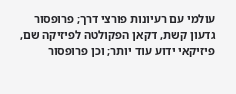עולמי עם רעיונות פורצי דרך; פרופסור גדעון קשת, דקאן הפקולטה לפיזיקה שם, פיזיקאי ידוע עוד יותר; וכן פרופסור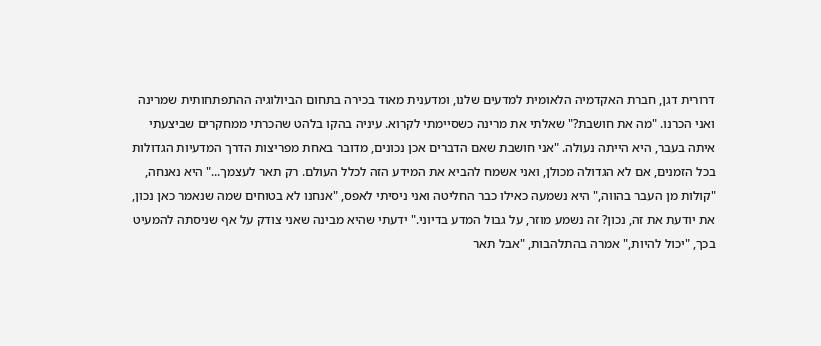דרורית דגן, חברת האקדמיה הלאומית למדעים שלנו, ומדענית מאוד בכירה בתחום הביולוגיה ההתפתחותית שמרינה ואני הכרנו. "מה את חושבת?" שאלתי את מרינה כשסיימתי לקרוא. עיניה בהקו בלהט שהכרתי ממחקרים שביצעתי איתה בעבר, היא הייתה נעולה. "אני חושבת שאם הדברים אכן נכונים, מדובר באחת מפריצות הדרך המדעיות הגדולות בכל הזמנים, אם לא הגדולה מכולן, ואני אשמח להביא את המידע הזה לכלל העולם. רק תאר לעצמך..." היא נאנחה, "קולות מן העבר בהווה," היא נשמעה כאילו כבר החליטה ואני ניסיתי לאפס, "אנחנו לא בטוחים שמה שנאמר כאן נכון, את יודעת את זה, נכון? זה נשמע מוזר, על גבול המדע בדיוני." ידעתי שהיא מבינה שאני צודק על אף שניסתה להמעיט בכך, "יכול להיות," אמרה בהתלהבות, "אבל תאר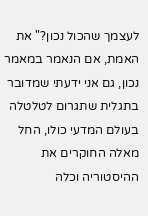לעצמך שהכול נכון?" את האמת, אם הנאמר במאמר נכון, גם אני ידעתי שמדובר בתגלית שתגרום לטלטלה בעולם המדעי כולו, החל מאלה החוקרים את ההיסטוריה וכלה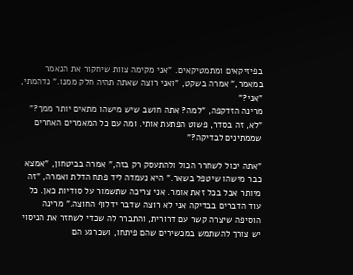בפיזיקאים ומתמטיקאים. "אני מקימה צוות שיחקור את הנאמר במאמר," אמרה בשקט, "ואני רוצה שאתה תהיה חלק ממנו." נדהמתי, "אני?"
מרינה הזדקפה, "למה? אתה חושב שיש מישהו מתאים יותר ממך?"
"לא, זה בסדר, פשוט הפתעת אותי. ומה עם כל המאמרים האחרים שממתינים לבדיקה?"

"אתה יכול לשחרר הכול ולהתעסק רק בזה," אמרה בביטחון, "אמצא כבר מישהו שיטפל בשאר." היא נעמדה ליד פתח הדלת ואמרה, "זה מיותר אבל בכל זאת אומר. אני צריכה שתשמור על סודיות כאן. כל עוד הדברים בבדיקה אני לא רוצה שדבר ידלוף החוצה." מרינה הוסיפה שיצרה קשר עם דרורית, והתברר לה שכדי לשחזר את הניסוי יש צורך להשתמש במכשירים שהם פיתחו, ושכרגע הם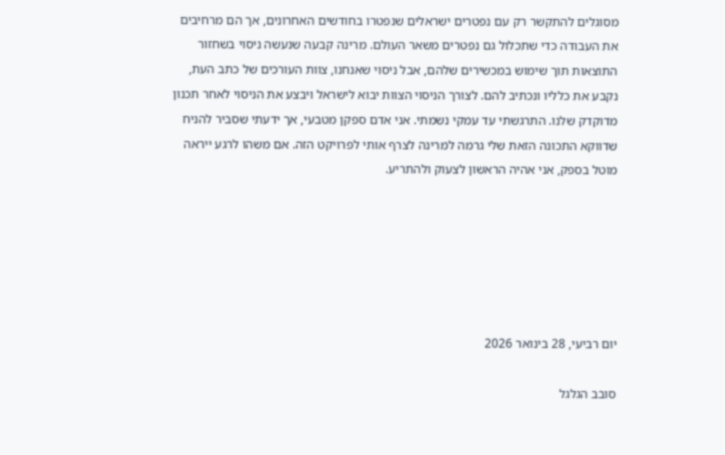מסוגלים להתקשר רק עם נפטרים ישראלים שנפטרו בחודשים האחרונים, אך הם מרחיבים את העבודה כדי שתכלול גם נפטרים משאר העולם. מרינה קבעה שנעשה ניסוי בשחזור התוצאות תוך שימוש במכשירים שלהם, אבל ניסוי שאנחנו, צוות העורכים של כתב העת, נקבע את כלליו ונכתיב להם. לצורך הניסוי הצוות יבוא לישראל ויבצע את הניסוי לאחר תכנון מדוקדק שלנו. התרגשתי עד עמקי נשמתי. אני אדם ספקן מטבעי, אך ידעתי שסביר להניח שדווקא התכונה הזאת שלי גרמה למרינה לצרף אותי לפרויקט הזה. אם משהו לרגע ייראה מוטל בספק, אני אהיה הראשון לצעוק ולהתריע.






יום רביעי, 28 בינואר 2026

סובב הגלגל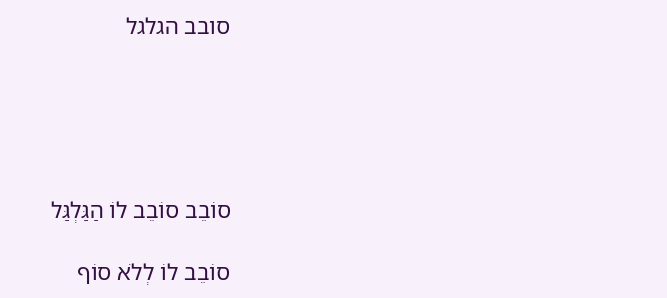סובב הגלגל





סוֹבֵב סוֹבֵב לוֹ הַגַּלְגַּל

סוֹבֵב לוֹ לְלֹא סוֹף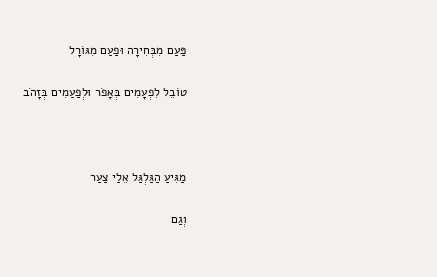פַּעַם מִבְּחִירָה וּפַעַם מִגּוֹרָל

טוֹבֵל לִפְעָמִים בְּאָפֹר וּלְפַעַמִים בְּזָהֹב



מַגִּיעַ הַגַּלְגַּל אֵלַי צַעַר

וְגַם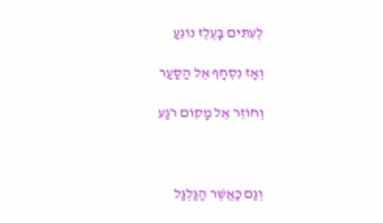לְעִתִּים בָּעֶלֶז נוֹגֵעַ

וְאָז נִסְחָף אֶל הַסַּעַר

וְחוֹזֵר אֶל מָקוֹם רֹגַע



וְגַם כַּאֲשֶׁר הַגַּלְגַּל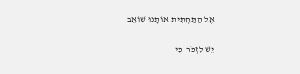אֶל הַתַּחְתִּית אוֹתָנוּ שׁוֹאֵב

יֵשׁ לִזְכֹּר  כִּי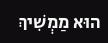הוּא מַמְשִׁיךְ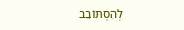לְהִסְתּוֹבֵב